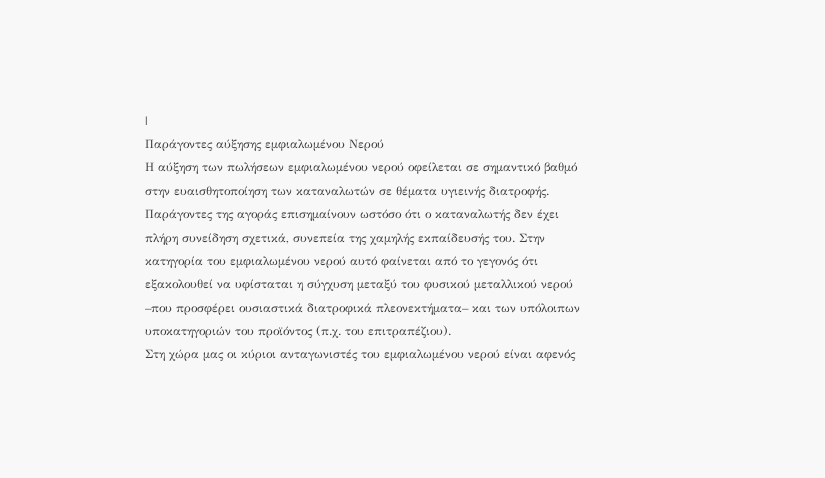|
Παράγοντες αύξησης εμφιαλωμένου Νερού
Η αύξηση των πωλήσεων εμφιαλωμένου νερού οφείλεται σε σημαντικό βαθμό στην ευαισθητοποίηση των καταναλωτών σε θέματα υγιεινής διατροφής. Παράγοντες της αγοράς επισημαίνουν ωστόσο ότι ο καταναλωτής δεν έχει πλήρη συνείδηση σχετικά, συνεπεία της χαμηλής εκπαίδευσής του. Στην κατηγορία του εμφιαλωμένου νερού αυτό φαίνεται από το γεγονός ότι εξακολουθεί να υφίσταται η σύγχυση μεταξύ του φυσικού μεταλλικού νερού –που προσφέρει ουσιαστικά διατροφικά πλεονεκτήματα– και των υπόλοιπων υποκατηγοριών του προϊόντος (π.χ. του επιτραπέζιου).
Στη χώρα μας οι κύριοι ανταγωνιστές του εμφιαλωμένου νερού είναι αφενός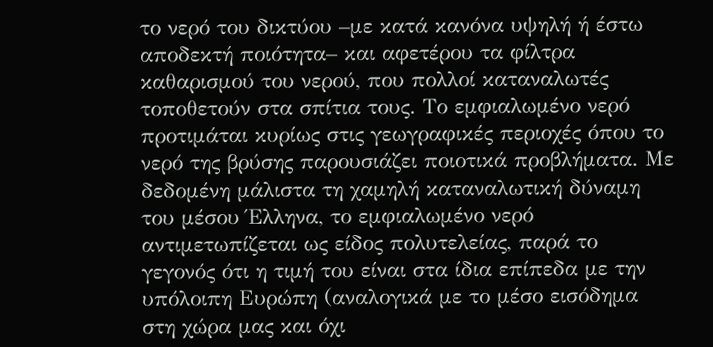το νερό του δικτύου –με κατά κανόνα υψηλή ή έστω αποδεκτή ποιότητα– και αφετέρου τα φίλτρα καθαρισμού του νερού, που πολλοί καταναλωτές τοποθετούν στα σπίτια τους. Το εμφιαλωμένο νερό προτιμάται κυρίως στις γεωγραφικές περιοχές όπου το νερό της βρύσης παρουσιάζει ποιοτικά προβλήματα. Με δεδομένη μάλιστα τη χαμηλή καταναλωτική δύναμη του μέσου Έλληνα, το εμφιαλωμένο νερό αντιμετωπίζεται ως είδος πολυτελείας, παρά το γεγονός ότι η τιμή του είναι στα ίδια επίπεδα με την υπόλοιπη Ευρώπη (αναλογικά με το μέσο εισόδημα στη χώρα μας και όχι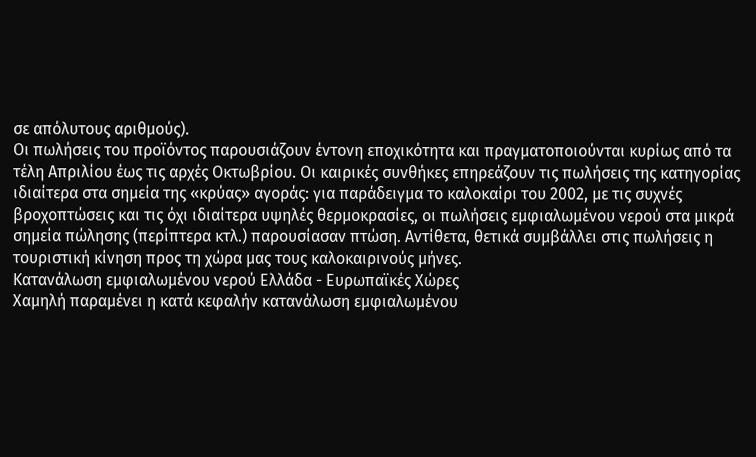σε απόλυτους αριθμούς).
Οι πωλήσεις του προϊόντος παρουσιάζουν έντονη εποχικότητα και πραγματοποιούνται κυρίως από τα τέλη Απριλίου έως τις αρχές Οκτωβρίου. Οι καιρικές συνθήκες επηρεάζουν τις πωλήσεις της κατηγορίας ιδιαίτερα στα σημεία της «κρύας» αγοράς: για παράδειγμα το καλοκαίρι του 2002, με τις συχνές βροχοπτώσεις και τις όχι ιδιαίτερα υψηλές θερμοκρασίες, οι πωλήσεις εμφιαλωμένου νερού στα μικρά σημεία πώλησης (περίπτερα κτλ.) παρουσίασαν πτώση. Αντίθετα, θετικά συμβάλλει στις πωλήσεις η τουριστική κίνηση προς τη χώρα μας τους καλοκαιρινούς μήνες.
Κατανάλωση εμφιαλωμένου νερού Ελλάδα - Ευρωπαϊκές Χώρες
Χαμηλή παραμένει η κατά κεφαλήν κατανάλωση εμφιαλωμένου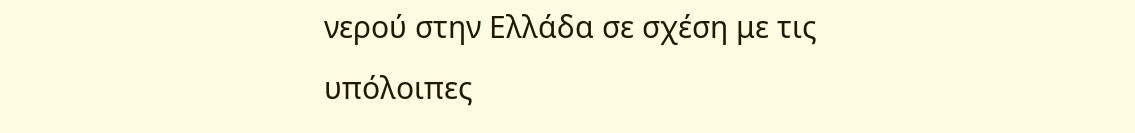νερού στην Ελλάδα σε σχέση με τις υπόλοιπες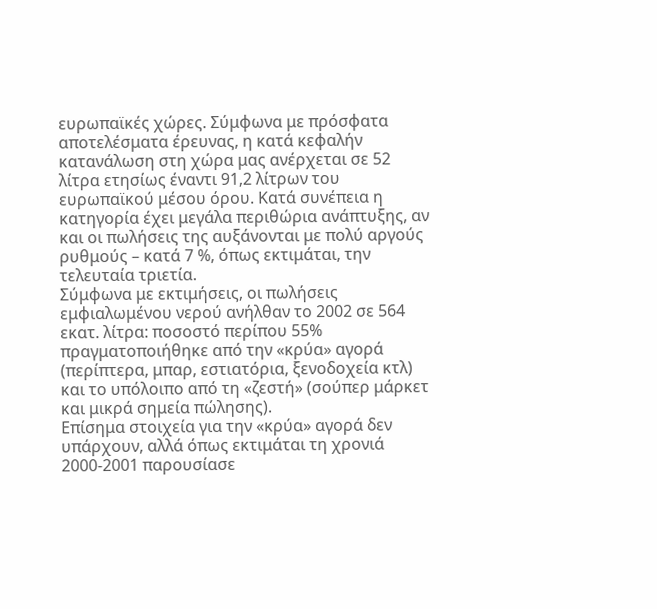ευρωπαϊκές χώρες. Σύμφωνα με πρόσφατα αποτελέσματα έρευνας, η κατά κεφαλήν κατανάλωση στη χώρα μας ανέρχεται σε 52 λίτρα ετησίως έναντι 91,2 λίτρων του ευρωπαϊκού μέσου όρου. Κατά συνέπεια η κατηγορία έχει μεγάλα περιθώρια ανάπτυξης, αν και οι πωλήσεις της αυξάνονται με πολύ αργούς ρυθμούς – κατά 7 %, όπως εκτιμάται, την τελευταία τριετία.
Σύμφωνα με εκτιμήσεις, οι πωλήσεις εμφιαλωμένου νερού ανήλθαν το 2002 σε 564 εκατ. λίτρα: ποσοστό περίπου 55% πραγματοποιήθηκε από την «κρύα» αγορά (περίπτερα, μπαρ, εστιατόρια, ξενοδοχεία κτλ) και το υπόλοιπο από τη «ζεστή» (σούπερ μάρκετ και μικρά σημεία πώλησης).
Επίσημα στοιχεία για την «κρύα» αγορά δεν υπάρχουν, αλλά όπως εκτιμάται τη χρονιά 2000-2001 παρουσίασε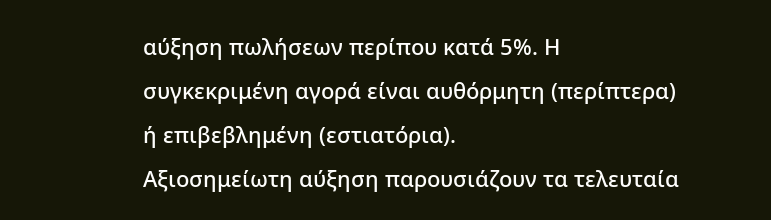αύξηση πωλήσεων περίπου κατά 5%. Η συγκεκριμένη αγορά είναι αυθόρμητη (περίπτερα) ή επιβεβλημένη (εστιατόρια).
Αξιοσημείωτη αύξηση παρουσιάζουν τα τελευταία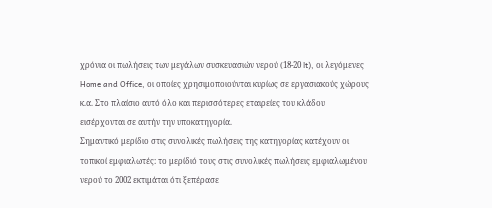χρόνια οι πωλήσεις των μεγάλων συσκευασιών νερού (18-20 lt), οι λεγόμενες Home and Office, οι οποίες χρησιμοποιούνται κυρίως σε εργασιακούς χώρους κ.α. Στο πλαίσιο αυτό όλο και περισσότερες εταιρείες του κλάδου εισέρχονται σε αυτήν την υποκατηγορία.
Σημαντικό μερίδιο στις συνολικές πωλήσεις της κατηγορίας κατέχουν οι τοπικοί εμφιαλωτές: το μερίδιό τους στις συνολικές πωλήσεις εμφιαλωμένου νερού το 2002 εκτιμάται ότι ξεπέρασε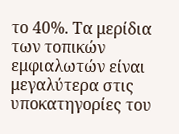το 40%. Τα μερίδια των τοπικών εμφιαλωτών είναι μεγαλύτερα στις υποκατηγορίες του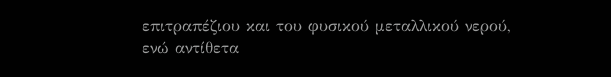επιτραπέζιου και του φυσικού μεταλλικού νερού, ενώ αντίθετα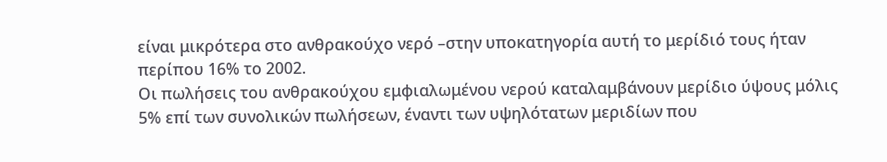είναι μικρότερα στο ανθρακούχο νερό –στην υποκατηγορία αυτή το μερίδιό τους ήταν περίπου 16% το 2002.
Οι πωλήσεις του ανθρακούχου εμφιαλωμένου νερού καταλαμβάνουν μερίδιο ύψους μόλις 5% επί των συνολικών πωλήσεων, έναντι των υψηλότατων μεριδίων που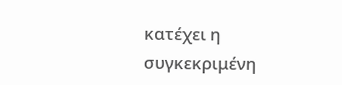κατέχει η συγκεκριμένη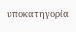υποκατηγορία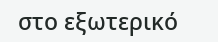στο εξωτερικό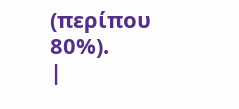(περίπου 80%).
|